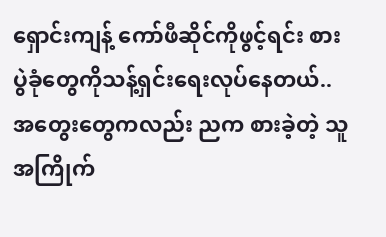ရှောင်းကျန့် ကော်ဖီဆိုင်ကိုဖွင့်ရင်း စားပွဲခုံတွေကိုသန့်ရှင်းရေးလုပ်နေတယ်..အတွေးတွေကလည်း ညက စားခဲ့တဲ့ သူအကြိုက်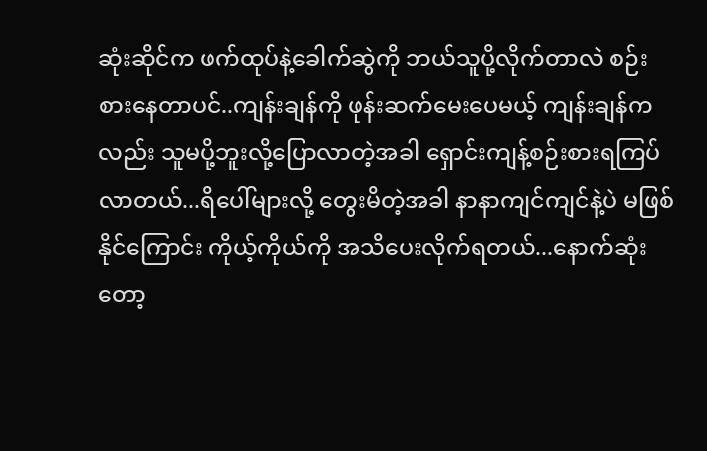ဆုံးဆိုင်က ဖက်ထုပ်နဲ့ခေါက်ဆွဲကို ဘယ်သူပို့လိုက်တာလဲ စဉ်းစားနေတာပင်..ကျန်းချန်ကို ဖုန်းဆက်မေးပေမယ့် ကျန်းချန်ကလည်း သူမပို့ဘူးလို့ပြောလာတဲ့အခါ ရှောင်းကျန့်စဉ်းစားရကြပ်လာတယ်...ရိပေါ်များလို့ တွေးမိတဲ့အခါ နာနာကျင်ကျင်နဲ့ပဲ မဖြစ်နိုင်ကြောင်း ကိုယ့်ကိုယ်ကို အသိပေးလိုက်ရတယ်...နောက်ဆုံးတော့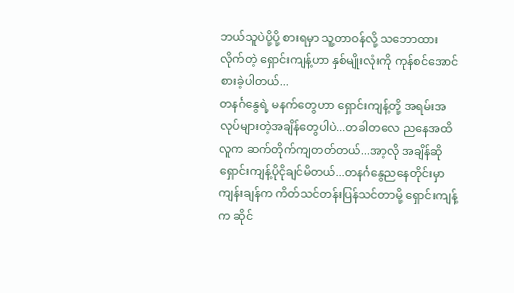ဘယ်သူပဲပို့ပို့ စားရမှာ သူ့တာဝန်လို့ သဘောထားလိုက်တဲ့ ရှောင်းကျန့်ဟာ နှစ်မျိုးလုံးကို ကုန်စင်အောင် စားခဲ့ပါတယ်...
တနင်္ဂနွေရဲ့ မနက်တွေဟာ ရှောင်းကျန့်တို့ အရမ်းအလုပ်များတဲ့အချိန်တွေပါပဲ...တခါတလေ ညနေအထိ လူက ဆက်တိုက်ကျတတ်တယ်...အာ့လို အချိန်ဆို ရှောင်းကျန့်ပိုငိုချင်မိတယ်...တနင်္ဂနွေညနေတိုင်းမှာ ကျန်းချန်က ကိတ်သင်တန်းပြန်သင်တာမို့ ရှောင်းကျန့်က ဆိုင်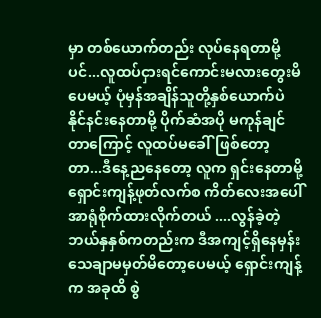မှာ တစ်ယောက်တည်း လုပ်နေရတာမို့ပင်...လူထပ်ငှားရင်ကောင်းမလားတွေးမိပေမယ့် ပုံမှန်အချိန်သူတို့နှစ်ယောက်ပဲ နိုင်နင်းနေတာမို့ ပိုက်ဆံအပို မကုန်ချင်တာကြောင့် လူထပ်မခေါ်ဖြစ်တော့တာ...ဒီနေ့ညနေတော့ လူက ရှင်းနေတာမို့ ရှောင်းကျန့်ဖုတ်လက်စ ကိတ်လေးအပေါ် အာရုံစိုက်ထားလိုက်တယ် ....လွန်ခဲ့တဲ့ ဘယ်နှနှစ်ကတည်းက ဒီအကျင့်ရှိနေမှန်း သေချာမမှတ်မိတော့ပေမယ့် ရှောင်းကျန့်က အခုထိ စွဲ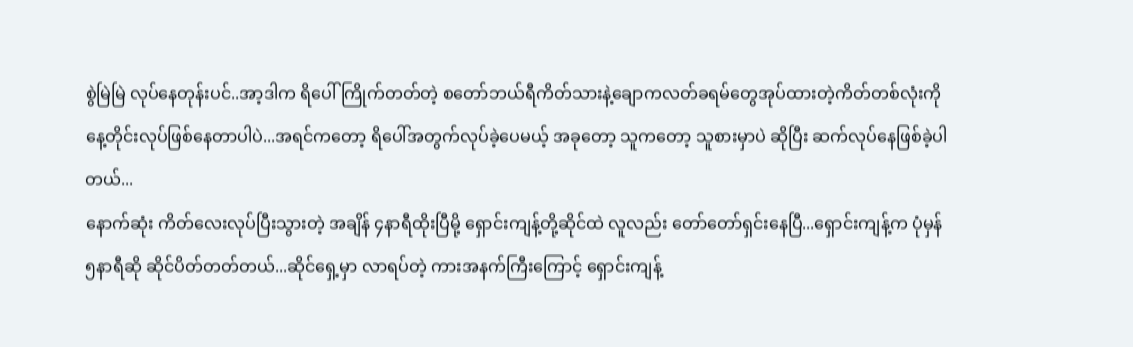စွဲမြဲမြဲ လုပ်နေတုန်းပင်..အာ့ဒါက ရိပေါ်ကြိုက်တတ်တဲ့ စတော်ဘယ်ရီကိတ်သားနဲ့ချောကလတ်ခရမ်တွေအုပ်ထားတဲ့ကိတ်တစ်လုံးကို နေ့တိုင်းလုပ်ဖြစ်နေတာပါပဲ...အရင်ကတော့ ရိပေါ်အတွက်လုပ်ခဲ့ပေမယ့် အခုတော့ သူကတော့ သူစားမှာပဲ ဆိုပြီး ဆက်လုပ်နေဖြစ်ခဲ့ပါတယ်...
နောက်ဆုံး ကိတ်လေးလုပ်ပြီးသွားတဲ့ အချိန် ၄နာရီထိုးပြီမို့ ရှောင်းကျန့်တို့ဆိုင်ထဲ လူလည်း တော်တော်ရှင်းနေပြီ...ရှောင်းကျန့်က ပုံမှန် ၅နာရီဆို ဆိုင်ပိတ်တတ်တယ်...ဆိုင်ရှေ့မှာ လာရပ်တဲ့ ကားအနက်ကြီးကြောင့် ရှောင်းကျန့်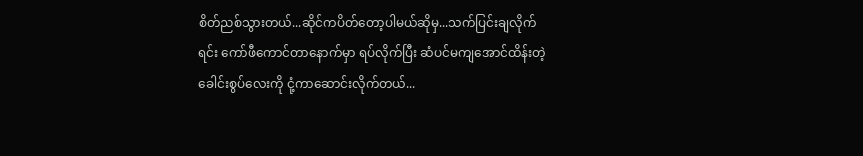စိတ်ညစ်သွားတယ်...ဆိုင်ကပိတ်တော့ပါမယ်ဆိုမှ...သက်ပြင်းချလိုက်ရင်း ကော်ဖီကောင်တာနောက်မှာ ရပ်လိုက်ပြီး ဆံပင်မကျအောင်ထိန်းတဲ့ ခေါင်းစွပ်လေးကို ငုံ့ကာဆောင်းလိုက်တယ်...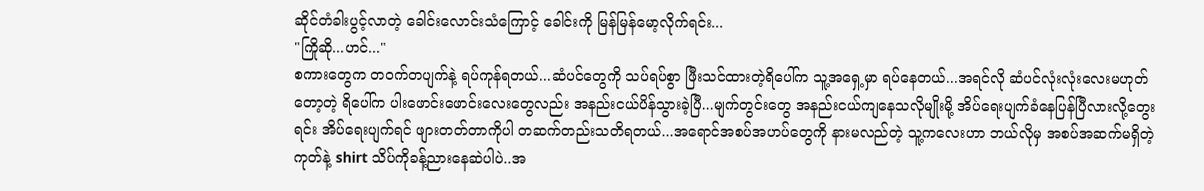ဆိုင်တံခါးပွင့်လာတဲ့ ခေါင်းလောင်းသံကြောင့် ခေါင်းကို မြန်မြန်မော့လိုက်ရင်း...
"ကြိုဆို...ဟင်..."
စကားတွေက တဝက်တပျက်နဲ့ ရပ်ကုန်ရတယ်...ဆံပင်တွေကို သပ်ရပ်စွာ ဖြီးသင်ထားတဲ့ရိပေါ်က သူ့အရှေ့မှာ ရပ်နေတယ်...အရင်လို ဆံပင်လုံးလုံးလေးမဟုတ်တော့တဲ့ ရိပေါ်က ပါးဖောင်းဖောင်းလေးတွေလည်း အနည်းငယ်ပိန်သွားခဲ့ပြီ...မျက်တွင်းတွေ အနည်းငယ်ကျနေသလိုမျိုးမို့ အိပ်ရေးပျက်ခံနေပြန်ပြီလားလို့တွေးရင်း အိပ်ရေးပျက်ရင် ဖျားတတ်တာကိုပါ တဆက်တည်းသတိရတယ်...အရောင်အစပ်အဟပ်တွေကို နားမလည်တဲ့ သူ့ကလေးဟာ ဘယ်လိုမှ အစပ်အဆက်မရှိတဲ့ ကုတ်နဲ့ shirt သိပ်ကိုခန့်ညားနေဆဲပါပဲ..အ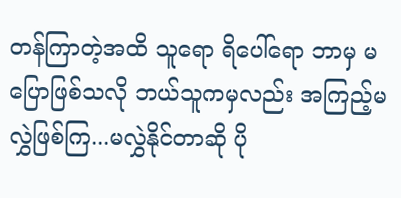တန်ကြာတဲ့အထိ သူရော ရိပေါ်ရော ဘာမှ မပြောဖြစ်သလို ဘယ်သူကမှလည်း အကြည့်မလွှဲဖြစ်ကြ...မလွှဲနိုင်တာဆို ပို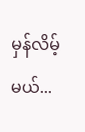မှန်လိမ့်မယ်...